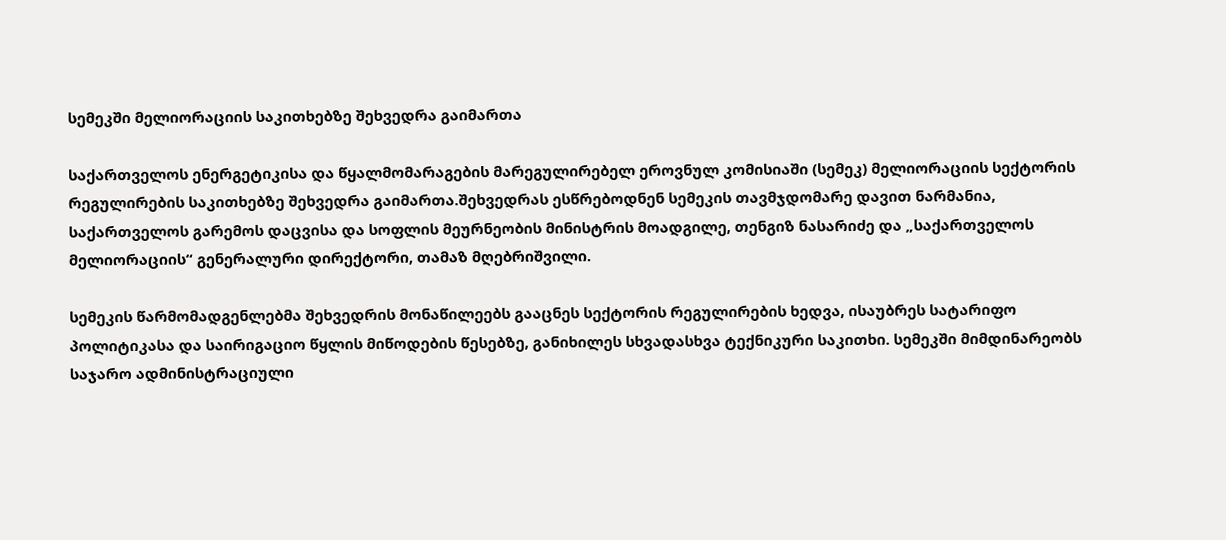სემეკში მელიორაციის საკითხებზე შეხვედრა გაიმართა

საქართველოს ენერგეტიკისა და წყალმომარაგების მარეგულირებელ ეროვნულ კომისიაში (სემეკ) მელიორაციის სექტორის რეგულირების საკითხებზე შეხვედრა გაიმართა.შეხვედრას ესწრებოდნენ სემეკის თავმჯდომარე დავით ნარმანია, საქართველოს გარემოს დაცვისა და სოფლის მეურნეობის მინისტრის მოადგილე, თენგიზ ნასარიძე და „საქართველოს მელიორაციის“ გენერალური დირექტორი, თამაზ მღებრიშვილი.

სემეკის წარმომადგენლებმა შეხვედრის მონაწილეებს გააცნეს სექტორის რეგულირების ხედვა, ისაუბრეს სატარიფო პოლიტიკასა და საირიგაციო წყლის მიწოდების წესებზე, განიხილეს სხვადასხვა ტექნიკური საკითხი. სემეკში მიმდინარეობს საჯარო ადმინისტრაციული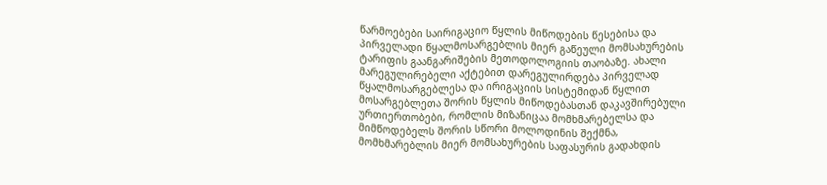წარმოებები საირიგაციო წყლის მიწოდების წესებისა და პირველადი წყალმოსარგებლის მიერ გაწეული მომსახურების ტარიფის გაანგარიშების მეთოდოლოგიის თაობაზე. ახალი მარეგულირებელი აქტებით დარეგულირდება პირველად წყალმოსარგებლესა და ირიგაციის სისტემიდან წყლით
მოსარგებლეთა შორის წყლის მიწოდებასთან დაკავშირებული ურთიერთობები, რომლის მიზანიცაა მომხმარებელსა და მიმწოდებელს შორის სწორი მოლოდინის შექმნა, მომხმარებლის მიერ მომსახურების საფასურის გადახდის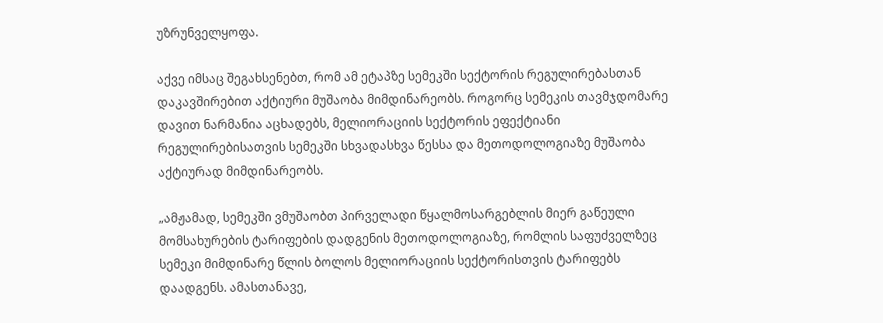უზრუნველყოფა.

აქვე იმსაც შეგახსენებთ, რომ ამ ეტაპზე სემეკში სექტორის რეგულირებასთან დაკავშირებით აქტიური მუშაობა მიმდინარეობს. როგორც სემეკის თავმჯდომარე დავით ნარმანია აცხადებს, მელიორაციის სექტორის ეფექტიანი რეგულირებისათვის სემეკში სხვადასხვა წესსა და მეთოდოლოგიაზე მუშაობა აქტიურად მიმდინარეობს.

„ამჟამად, სემეკში ვმუშაობთ პირველადი წყალმოსარგებლის მიერ გაწეული მომსახურების ტარიფების დადგენის მეთოდოლოგიაზე, რომლის საფუძველზეც სემეკი მიმდინარე წლის ბოლოს მელიორაციის სექტორისთვის ტარიფებს დაადგენს. ამასთანავე,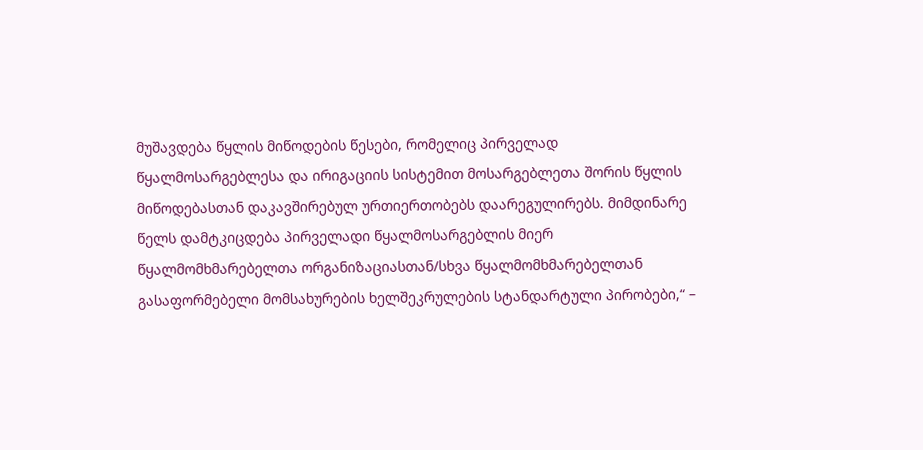მუშავდება წყლის მიწოდების წესები, რომელიც პირველად წყალმოსარგებლესა და ირიგაციის სისტემით მოსარგებლეთა შორის წყლის მიწოდებასთან დაკავშირებულ ურთიერთობებს დაარეგულირებს. მიმდინარე წელს დამტკიცდება პირველადი წყალმოსარგებლის მიერ წყალმომხმარებელთა ორგანიზაციასთან/სხვა წყალმომხმარებელთან გასაფორმებელი მომსახურების ხელშეკრულების სტანდარტული პირობები,“ –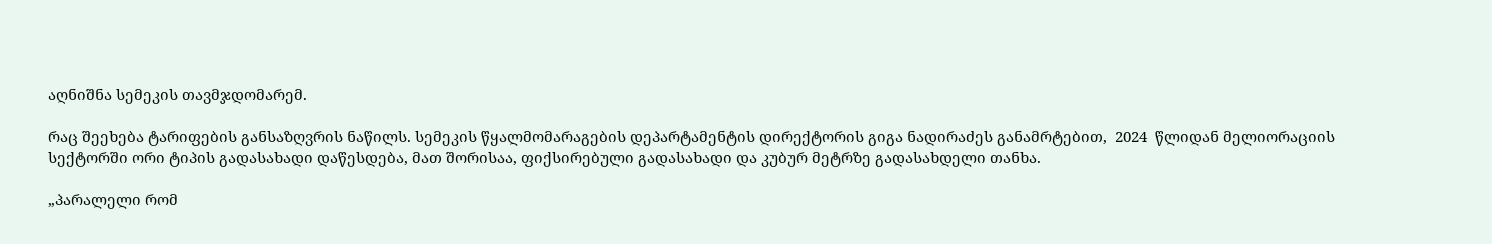აღნიშნა სემეკის თავმჯდომარემ.

რაც შეეხება ტარიფების განსაზღვრის ნაწილს. სემეკის წყალმომარაგების დეპარტამენტის დირექტორის გიგა ნადირაძეს განამრტებით,  2024  წლიდან მელიორაციის სექტორში ორი ტიპის გადასახადი დაწესდება, მათ შორისაა, ფიქსირებული გადასახადი და კუბურ მეტრზე გადასახდელი თანხა.

„პარალელი რომ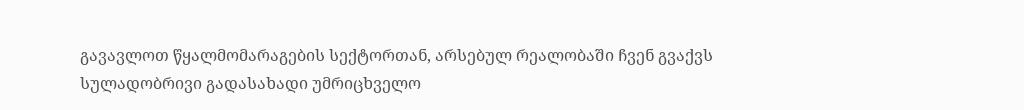გავავლოთ წყალმომარაგების სექტორთან, არსებულ რეალობაში ჩვენ გვაქვს სულადობრივი გადასახადი უმრიცხველო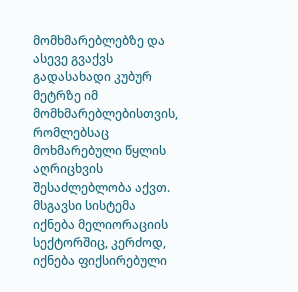მომხმარებლებზე და ასევე გვაქვს გადასახადი კუბურ მეტრზე იმ მომხმარებლებისთვის, რომლებსაც მოხმარებული წყლის აღრიცხვის შესაძლებლობა აქვთ. მსგავსი სისტემა იქნება მელიორაციის სექტორშიც, კერძოდ, იქნება ფიქსირებული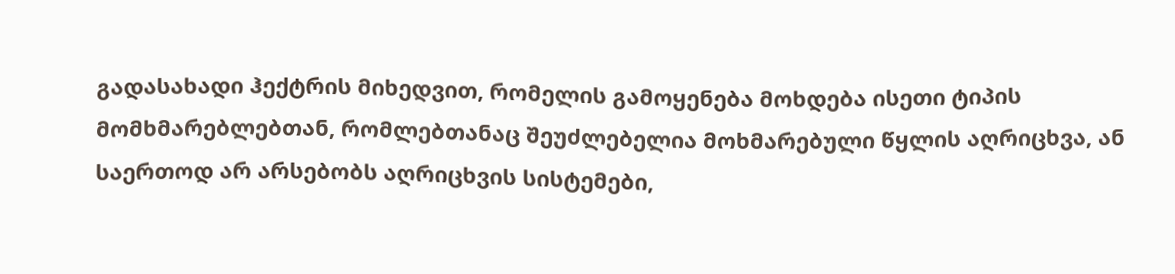გადასახადი ჰექტრის მიხედვით, რომელის გამოყენება მოხდება ისეთი ტიპის მომხმარებლებთან, რომლებთანაც შეუძლებელია მოხმარებული წყლის აღრიცხვა, ან საერთოდ არ არსებობს აღრიცხვის სისტემები,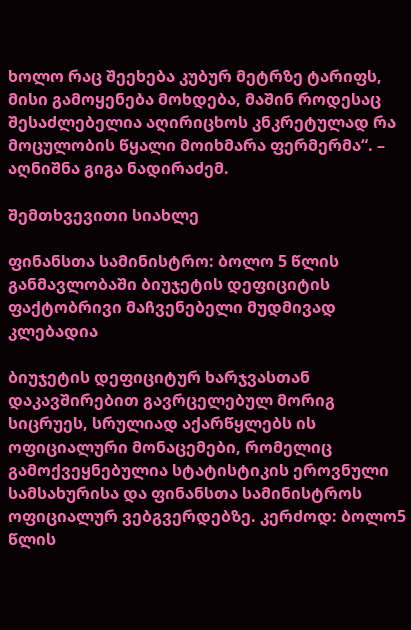ხოლო რაც შეეხება კუბურ მეტრზე ტარიფს, მისი გამოყენება მოხდება, მაშინ როდესაც შესაძლებელია აღირიცხოს კნკრეტულად რა მოცულობის წყალი მოიხმარა ფერმერმა“. – აღნიშნა გიგა ნადირაძემ.

შემთხვევითი სიახლე

ფინანსთა სამინისტრო: ბოლო 5 წლის განმავლობაში ბიუჯეტის დეფიციტის ფაქტობრივი მაჩვენებელი მუდმივად კლებადია

ბიუჯეტის დეფიციტურ ხარჯვასთან დაკავშირებით გავრცელებულ მორიგ სიცრუეს, სრულიად აქარწყლებს ის ოფიციალური მონაცემები, რომელიც გამოქვეყნებულია სტატისტიკის ეროვნული სამსახურისა და ფინანსთა სამინისტროს ოფიციალურ ვებგვერდებზე. კერძოდ: ბოლო5 წლის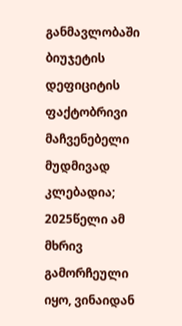განმავლობაში ბიუჯეტის დეფიციტის ფაქტობრივი მაჩვენებელი მუდმივად კლებადია; 2025წელი ამ მხრივ გამორჩეული იყო, ვინაიდან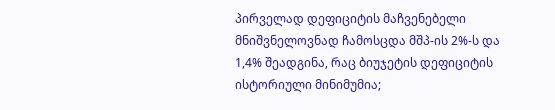პირველად დეფიციტის მაჩვენებელი მნიშვნელოვნად ჩამოსცდა მშპ-ის 2%-ს და 1,4% შეადგინა, რაც ბიუჯეტის დეფიციტის ისტორიული მინიმუმია;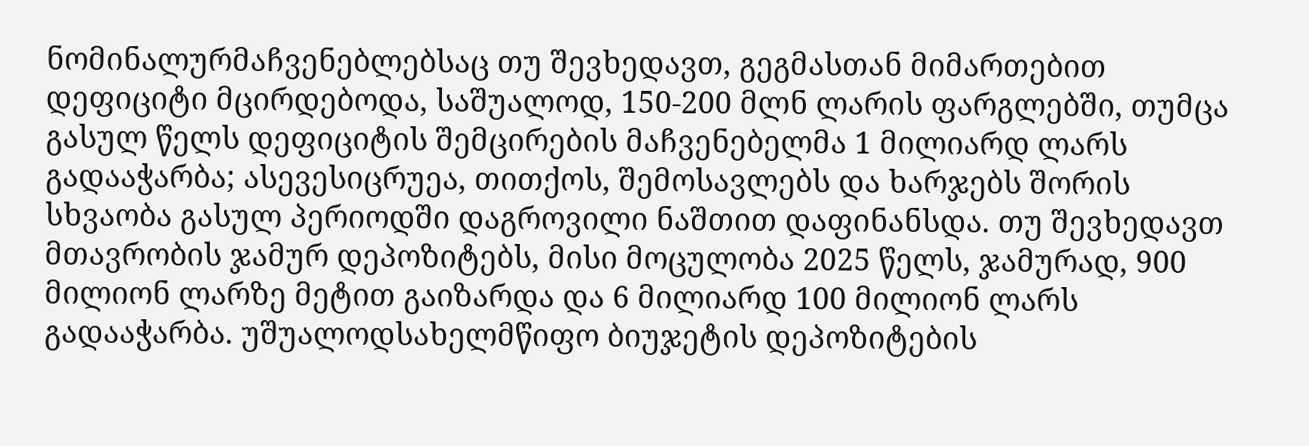ნომინალურმაჩვენებლებსაც თუ შევხედავთ, გეგმასთან მიმართებით დეფიციტი მცირდებოდა, საშუალოდ, 150-200 მლნ ლარის ფარგლებში, თუმცა გასულ წელს დეფიციტის შემცირების მაჩვენებელმა 1 მილიარდ ლარს გადააჭარბა; ასევესიცრუეა, თითქოს, შემოსავლებს და ხარჯებს შორის სხვაობა გასულ პერიოდში დაგროვილი ნაშთით დაფინანსდა. თუ შევხედავთ მთავრობის ჯამურ დეპოზიტებს, მისი მოცულობა 2025 წელს, ჯამურად, 900 მილიონ ლარზე მეტით გაიზარდა და 6 მილიარდ 100 მილიონ ლარს გადააჭარბა. უშუალოდსახელმწიფო ბიუჯეტის დეპოზიტების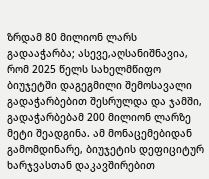ზრდამ 80 მილიონ ლარს გადააჭარბა; ასევე,აღსანიშნავია, რომ 2025 წელს სახელმწიფო ბიუჯეტში დაგეგმილი შემოსავალი გადაჭარბებით შესრულდა და ჯამში, გადაჭარბებამ 200 მილიონ ლარზე მეტი შეადგინა. ამ მონაცემებიდან გამომდინარე, ბიუჯეტის დეფიციტურ ხარჯვასთან დაკავშირებით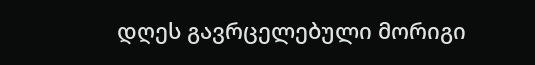დღეს გავრცელებული მორიგი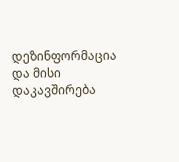დეზინფორმაცია და მისი დაკავშირება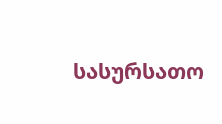სასურსათო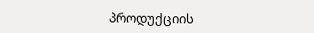პროდუქციის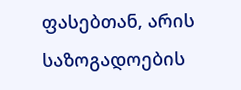ფასებთან, არის საზოგადოების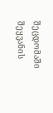შეცდომაში შეყვანის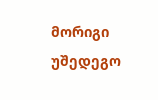მორიგი უშედეგო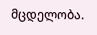მცდელობა.